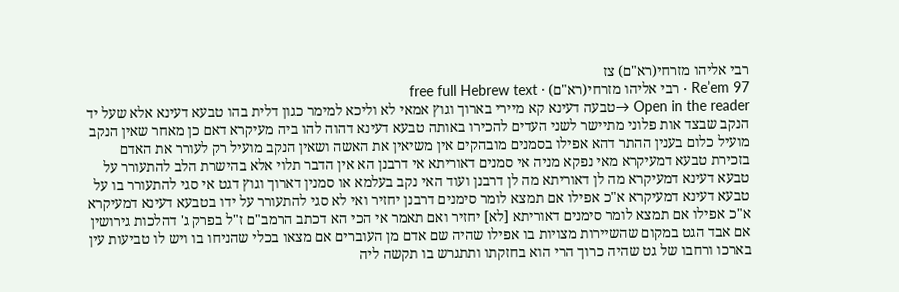רבי אליהו מזרחי(רא"ם) צז
Re’em 97 · רבי אליהו מזרחי(רא"ם) · free full Hebrew text
Open in the reader →טבעה דעינא קא מיירי בארוך וגוץ אמאי לא וליכא למימר כגון דלית בהו טבעא דעינא אלא שעל יד הנקב שבצד אות פלוני מתיישר לשני העדים להכירו באותה טבעא דעינא דהוה להו ביה מעיקרא דאם כן מאחר שאין הנקב מועיל כלום בענין ההתר דהא אפילו בסמנים מובהקים אין משיאין את האשה ושאין הנקב מועיל רק לעורר את האדם בזכירת טבעא דמעיקרא מאי נפקא מניה אי סמנים דאוריתא אי דרבנן הא אין הדבר תלוי אלא בהישרת הלב להתעורר על טבעא דעינא דמעיקרא מה לן דאוריתא מה לן דרבנן ועוד האי נקב בעלמא או סמנין דארוך וגוץ דגט אי סגי להתעורר בו על טבעא דעינא דמעיקרא א"כ אפילו אם תמצא לומר סימנים דרבנן יחזיר ואי לא סגי להתעורר על ידו בטבעא דעינא דמעיקרא א"כ אפילו אם תמצא לומר סימנים דאוריתא [לא] יחזיר ואם תאמר אי הכי הא דכתב הרמב"ם ז"ל בפרק ג' דהלכות גירושין אם אבד הגט במקום שהשיירות מצויות בו אפילו שהיה שם אדם מן העוברים אם מצאו בכלי שהניחו בו ויש לו טביעות עין בארכו ורחבו של גט שהיה כרוך הרי הוא בחזקתו ותתגרש בו תקשה ליה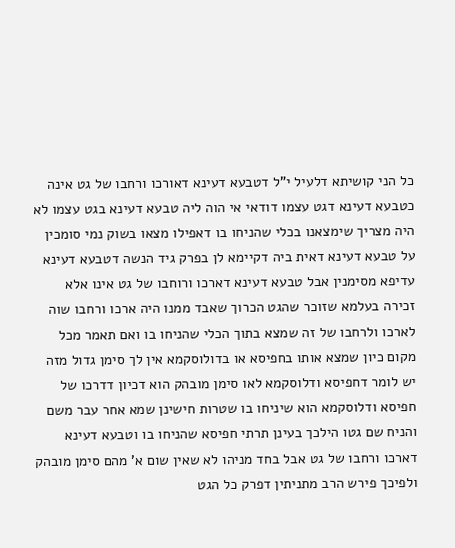כל הני קושיתא דלעיל י"ל דטבעא דעינא דאורכו ורחבו של גט אינה כטבעא דעינא דגט עצמו דודאי אי הוה ליה טבעא דעינא בגט עצמו לא היה מצריך שימצאנו בכלי שהניחו בו דאפילו מצאו בשוק נמי סומכין על טבעא דעינא דאית ביה דקיימא לן בפרק גיד הנשה דטבעא דעינא עדיפא מסימנין אבל טבעא דעינא דארכו ורוחבו של גט אינו אלא זכירה בעלמא שזוכר שהגט הכרוך שאבד ממנו היה ארכו ורחבו שוה לארכו ולרחבו של זה שמצא בתוך הכלי שהניחו בו ואם תאמר מכל מקום כיון שמצא אותו בחפיסא או בדולוסקמא אין לך סימן גדול מזה יש לומר דחפיסא ודלוסקמא לאו סימן מובהק הוא דכיון דדרכו של חפיסא ודלוסקמא הוא שיניחו בו שטרות חישינן שמא אחר עבר משם והניח שם גטו הילכך בעינן תרתי חפיסא שהניחו בו וטבעא דעינא דארכו ורחבו של גט אבל בחד מניהו לא שאין שום א' מהם סימן מובהק ולפיכך פירש הרב מתניתין דפרק כל הגט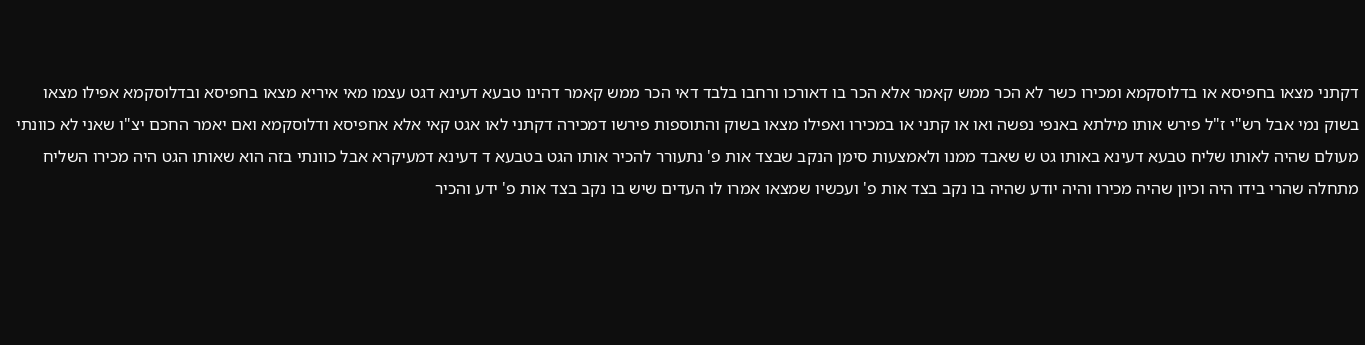דקתני מצאו בחפיסא או בדלוסקמא ומכירו כשר לא הכר ממש קאמר אלא הכר בו דאורכו ורחבו בלבד דאי הכר ממש קאמר דהינו טבעא דעינא דגט עצמו מאי איריא מצאו בחפיסא ובדלוסקמא אפילו מצאו בשוק נמי אבל רש"י ז"ל פירש אותו מילתא באנפי נפשה ואו או קתני או במכירו ואפילו מצאו בשוק והתוספות פירשו דמכירה דקתני לאו אגט קאי אלא אחפיסא ודלוסקמא ואם יאמר החכם יצ"ו שאני לא כוונתי מעולם שהיה לאותו שליח טבעא דעינא באותו גט ש שאבד ממנו ולאמצעות סימן הנקב שבצד אות פ' נתעורר להכיר אותו הגט בטבעא ד דעינא דמעיקרא אבל כוונתי בזה הוא שאותו הגט היה מכירו השליח מתחלה שהרי בידו היה וכיון שהיה מכירו והיה יודע שהיה בו נקב בצד אות פ' ועכשיו שמצאו אמרו לו העדים שיש בו נקב בצד אות פ' ידע והכיר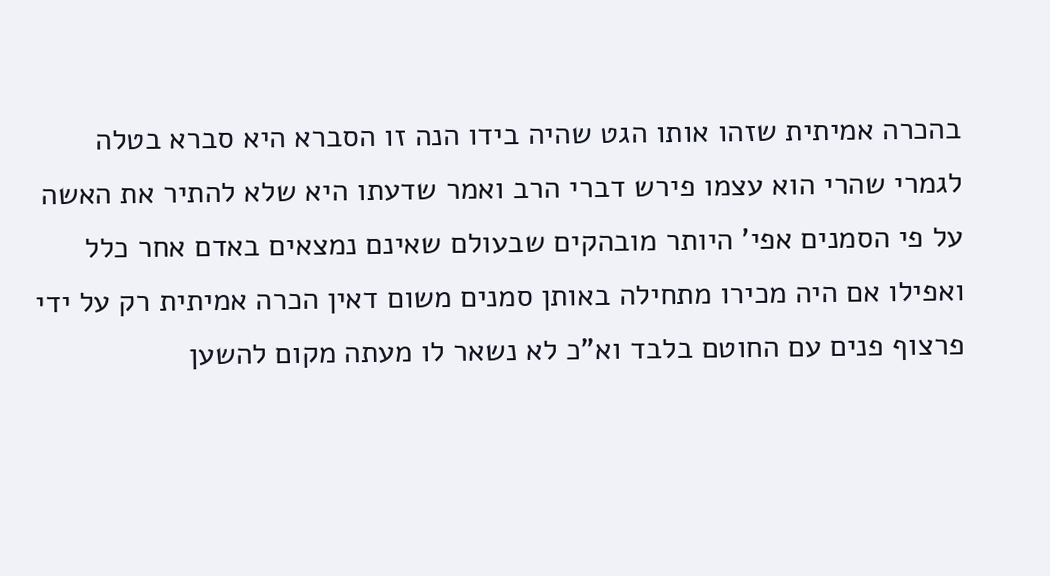בהכרה אמיתית שזהו אותו הגט שהיה בידו הנה זו הסברא היא סברא בטלה לגמרי שהרי הוא עצמו פירש דברי הרב ואמר שדעתו היא שלא להתיר את האשה על פי הסמנים אפי' היותר מובהקים שבעולם שאינם נמצאים באדם אחר כלל ואפילו אם היה מכירו מתחילה באותן סמנים משום דאין הכרה אמיתית רק על ידי פרצוף פנים עם החוטם בלבד וא"כ לא נשאר לו מעתה מקום להשען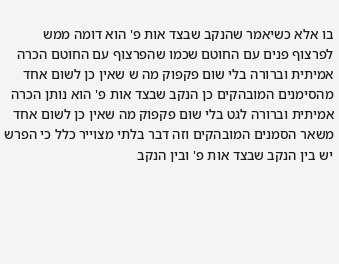בו אלא כשיאמר שהנקב שבצד אות פ' הוא דומה ממש לפרצוף פנים עם החוטם שכמו שהפרצוף עם החוטם הכרה אמיתית וברורה בלי שום פקפוק מה ש שאין כן לשום אחד מהסימנים המובהקים כן הנקב שבצד אות פ' הוא נותן הכרה אמיתית וברורה לגט בלי שום פקפוק מה שאין כן לשום אחד משאר הסמנים המובהקים וזה דבר בלתי מצוייר כלל כי הפרש יש בין הנקב שבצד אות פ' ובין הנקב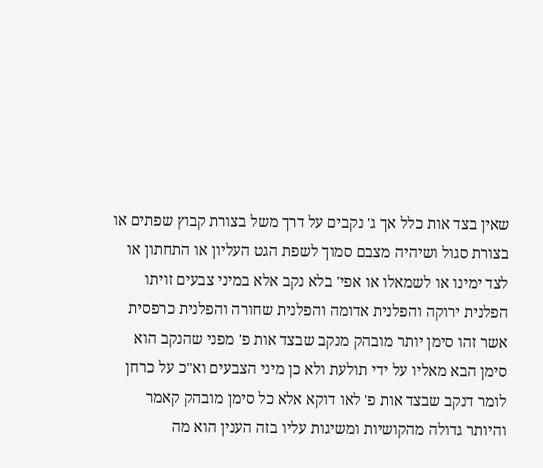שאין בצד אות כלל אך ג' נקבים על דרך משל בצורת קבוץ שפתים או בצורת סגול ושיהיה מצבם סמוך לשפת הגט העליון או התחתון או לצד ימינו או לשמאלו או אפי' בלא נקב אלא במיני צבעים זויתו הפלנית ירוקה והפלנית אדומה והפלנית שחורה והפלנית כרפסית אשר זהו סימן יותר מובהק מנקב שבצד אות פ' מפני שהנקב הוא סימן הבא מאליו על ידי תולעת ולא כן מיני הצבעים וא"כ על כרחן לומר דנקב שבצד אות פ' לאו דוקא אלא כל סימן מובהק קאמר והיותר גדולה מהקושיות ומשיגות עליו בזה הענין הוא מה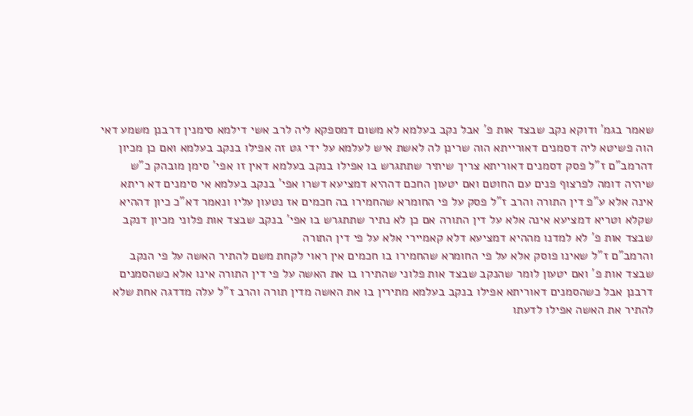שאמר בגמ' ודוקא נקב שבצד אות פ' אבל נקב בעלמא לא משום דמספקא ליה לרב אשי דילמא סימנין דרבנן משמע דאי הוה פשיטא ליה דסמנים דאורייתא הוה שרינן לה לאשת איש לעלמא על ידי גט זה אפילו בנקב בעלמא ואם כן מכיון דהרמב"ם ז"ל פסק דסמנים דאוריתא צריך שיתיר שתתגרש בו אפילו בנקב בעלמא דאין זו אפי' סימן מובהק כ"ש שיהיה דומה לפרצוף פנים עם החוטם ואם יטעון החכם דההיא דמציעא דשרו אפי' בנקב בעלמא אי סימנים דא ריתא אינה אלא ע"פ דין התורה והרב ז"ל פסק על פי החומרא שהחמירו בה חכמים אז נטעון עליו ונאמר דא"כ כיון דההיא שקלא וטריא דמציעא אינה אלא על דין התורה אם כן לא נתיר שתתגרש בו אפי' בנקב שבצד אות פלוני מכיון דנקב שבצד אות פ' לא למדנו מההיא דמציעא דלא קאמיירי אלא על פי דין התורה
והרמב"ם ז"ל שאינו פוסק אלא על פי החומרא שהחמירו בו חכמים אין ראוי לקחת משם להתיר האשה על פי הנקב שבצד אות פ' ואם יטעון לומר שהנקב שבצד אות פלוני שהתירו בו את האשה על פי דין התורה אינו אלא כשהסמנים דרבנן אבל כשהסמנים דאוריתא אפילו בנקב בעלמא מתירין בו את האשה מדין תורה והרב ז"ל עלה מדדגה אחת שלא להתיר את האשה אפילו לדעתו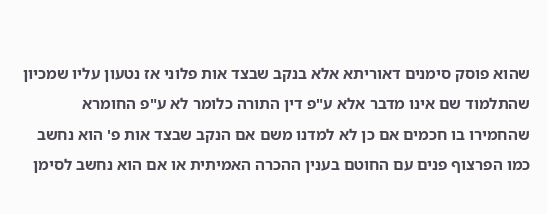שהוא פוסק סימנים דאוריתא אלא בנקב שבצד אות פלוני אז נטעון עליו שמכיון שהתלמוד שם אינו מדבר אלא ע"פ דין התורה כלומר לא ע"פ החומרא שהחמירו בו חכמים אם כן לא למדנו משם אם הנקב שבצד אות פ' הוא נחשב כמו הפרצוף פנים עם החוטם בענין ההכרה האמיתית או אם הוא נחשב לסימן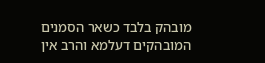מובהק בלבד כשאר הסמנים המובהקים דעלמא והרב אין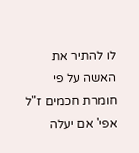לו להתיר את האשה על פי חומרת חכמים ז"ל אפי' אם יעלה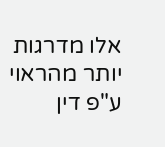אלו מדרגות יותר מהראוי ע"פ דין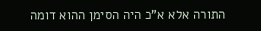התורה אלא א"כ היה הסימן ההוא דומה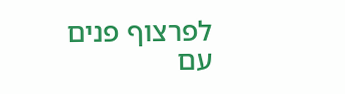לפרצוף פנים עם